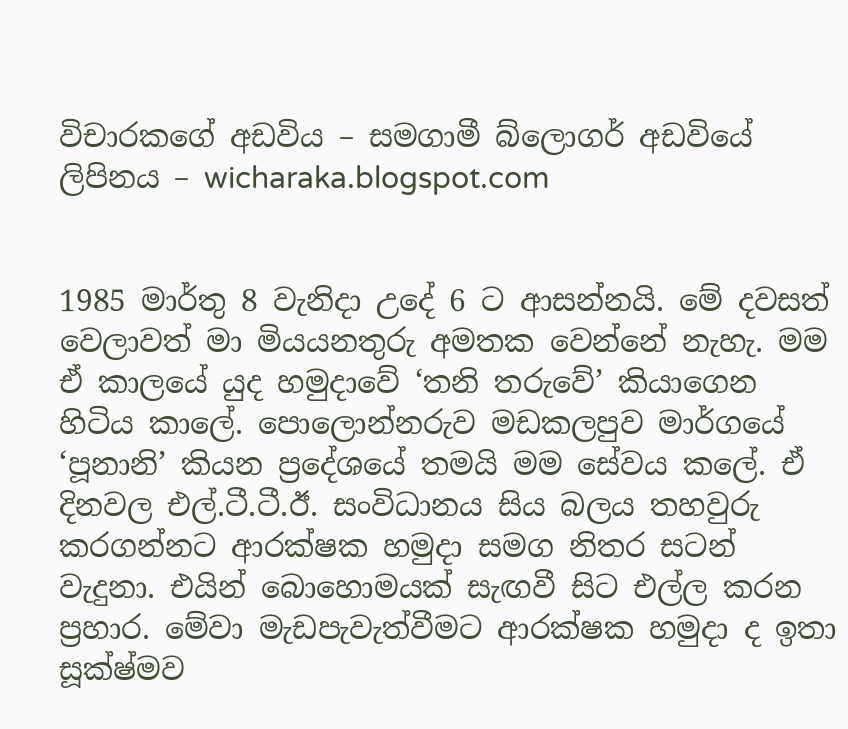විචාරකගේ අඩවිය – සමගාමී බ්ලොගර් අඩවියේ ලිපිනය – wicharaka.blogspot.com


1985 මාර්තු 8 වැනිදා උදේ 6 ට ආසන්නයි. මේ දවසත් වෙලාවත් මා මියයනතුරු අමතක වෙන්නේ නැහැ. මම ඒ කාලයේ යුද හමුදාවේ ‘තනි තරුවේ’ කියාගෙන හිටිය කාලේ. පොලොන්නරුව මඩකලපුව මාර්ගයේ ‘පූනානි’ කියන ප්‍රදේශයේ තමයි මම සේවය කලේ. ඒ දිනවල එල්.ටී.ටී.ඊ. සංවිධානය සිය බලය තහවුරු කරගන්නට ආරක්ෂක හමුදා සමග නිතර සටන් වැදුනා. එයින් බොහොමයක් සැඟවී සිට එල්ල කරන ප්‍රහාර. මේවා මැඩපැවැත්වීමට ආරක්ෂක හමුදා ද ඉතා සූක්ෂ්මව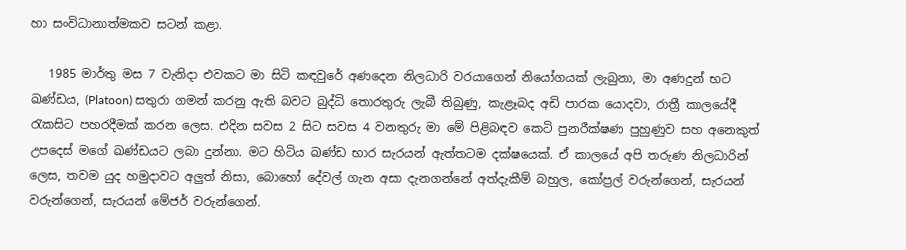හා සංවිධානාත්මකව සටන් කළා.

   1985 මාර්තු මස 7 වැනිදා එවකට මා සිටි කඳවුරේ අණදෙන නිලධාරි වරයාගෙන් නියෝගයක් ලැබුනා, මා අණදුන් භට ඛණ්ඩය, (Platoon) සතුරා ගමන් කරනු ඇති බවට බුද්ධි තොරතුරු ලැබී තිබුණු, කැළෑබද අඩි පාරක යොදවා, රාත්‍රී කාලයේදී රැකසිට පහරදීමක් කරන ලෙස. එදින සවස 2 සිට සවස 4 වනතුරු මා මේ පිළිබඳව කෙටි පුනරීක්ෂණ පුහුණුව සහ අනෙකුත් උපදෙස් මගේ ඛණ්ඩයට ලබා දුන්නා. මට හිටිය ඛණ්ඩ භාර සැරයන් ඇත්තටම දක්ෂයෙක්. ඒ කාලයේ අපි තරුණ නිලධාරින් ලෙස, තවම යුද හමුදාවට අලුත් නිසා, බොහෝ දේවල් ගැන අසා දැනගන්නේ අත්දැකීම් බහුල, කෝප්‍රල් වරුන්ගෙන්, සැරයන් වරුන්ගෙන්, සැරයන් මේජර් වරුන්ගෙන්.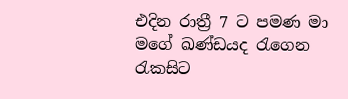එදින රාත්‍රී 7 ට පමණ මා මගේ ඛණ්ඩයද රැගෙන රැකසිට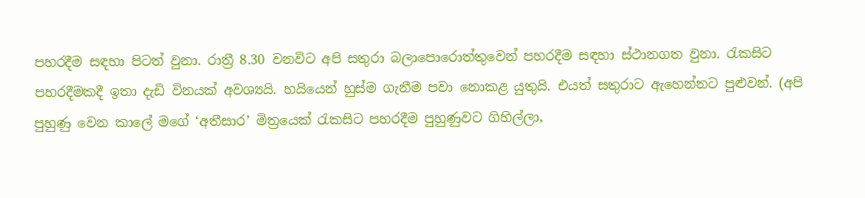පහරදීම සඳහා පිටත් වුනා. රාත්‍රී 8.30 වනවිට අපි සතුරා බලාපොරොත්තුවෙන් පහරදීම සඳහා ස්ථානගත වුනා. රැකසිට පහරදීමකදී ඉතා දැඩි විනයක් අවශ්‍යයි. හයියෙන් හුස්ම ගැනීම පවා නොකළ යුතුයි. එයත් සතුරාට ඇහෙන්නට පුළුවන්. (අපි පුහුණු වෙන කාලේ මගේ ‘අතීසාර’ මිත්‍රයෙක් රැකසිට පහරදීම පුහුණුවට ගිහිල්ලා,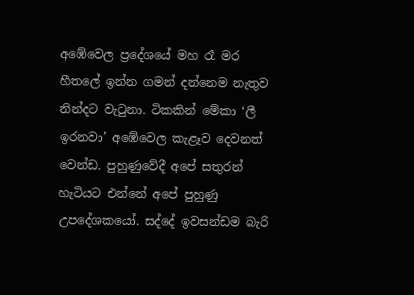අඹේවෙල ප්‍රදේශයේ මහ රෑ මර හීතලේ ඉන්න ගමන් දන්නෙම නැතුව නින්දට වැටුනා. ටිකකින් මේකා ‘ලී ඉරනවා’ අඹේවෙල කැළෑව දෙවනත් වෙන්ඩ. පුහුණුවේදී අපේ සතුරන් හැටියට එන්නේ අපේ පුහුණු උපදේශකයෝ. සද්දේ ඉවසන්ඩම බැරි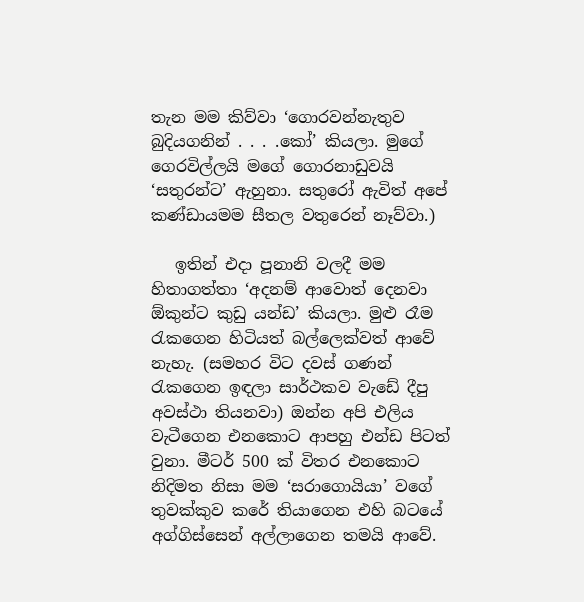තැන මම කිව්වා ‘ගොරවන්නැතුව බුදියගනින් . . . .කෝ’ කියලා. මුගේ ගෙරවිල්ලයි මගේ ගොරනාඩුවයි ‘සතුරන්ට’ ඇහුනා. සතුරෝ ඇවිත් අපේ කණ්ඩායමම සීතල වතුරෙන් නෑව්වා.)

   ඉතින් එදා පූනානි වලදී මම හිතාගත්තා ‘අදනම් ආවොත් දෙනවා ඕකුන්ට කුඩු යන්ඩ’ කියලා. මුළු රෑම රැකගෙන හිටියත් බල්ලෙක්වත් ආවේ නැහැ. (සමහර විට දවස් ගණන් රැකගෙන ඉඳලා සාර්ථකව වැඩේ දීපු අවස්ථා තියනවා) ඔන්න අපි එලිය වැටීගෙන එනකොට ආපහු එන්ඩ පිටත් වුනා. මීටර් 500 ක් විතර එනකොට නිදිමත නිසා මම ‘සරාගොයියා’ වගේ තුවක්කුව කරේ තියාගෙන එහි බටයේ අග්ගිස්සෙන් අල්ලාගෙන තමයි ආවේ.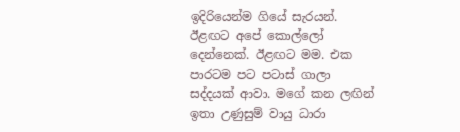ඉදිරියෙන්ම ගියේ සැරයන්. ඊළඟට අපේ කොල්ලෝ දෙන්නෙක්. ඊළඟට මම. එක පාරටම පට පටාස් ගාලා සද්දයක් ආවා. මගේ කන ලඟින් ඉතා උණුසුම් වායු ධාරා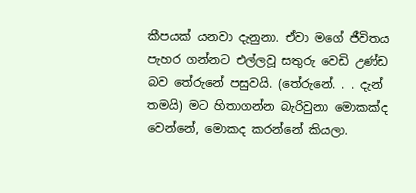කීපයක් යනවා දැනුනා. ඒවා මගේ ජීවිතය පැහර ගන්නට එල්ලවූ සතුරු වෙඩි උණ්ඩ බව තේරුනේ පසුවයි. (තේරුනේ. . . දැන් තමයි) මට හිතාගන්න බැරිවුනා මොකක්ද වෙන්නේ, මොකද කරන්නේ කියලා.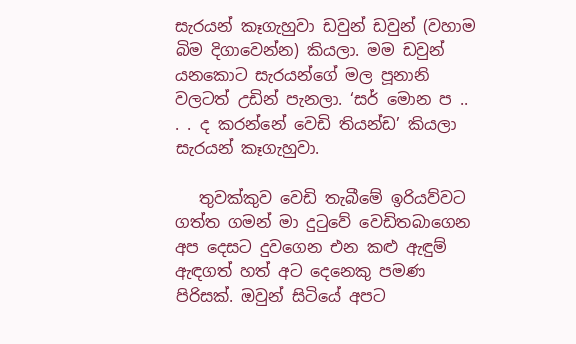සැරයන් කෑගැහුවා ඩවුන් ඩවුන් (වහාම බිම දිගාවෙන්න) කියලා. මම ඩවුන් යනකොට සැරයන්ගේ මල පූනානි වලටත් උඩින් පැනලා. ‘සර් මොන ප .. . . ද කරන්නේ වෙඩි තියන්ඩ’ කියලා සැරයන් කෑගැහුවා.

   තුවක්කුව වෙඩි තැබීමේ ඉරියව්වට ගත්ත ගමන් මා දුටුවේ වෙඩිතබාගෙන අප දෙසට දුවගෙන එන කළු ඇඳුම් ඇඳගත් හත් අට දෙනෙකු පමණ පිරිසක්. ඔවුන් සිටියේ අපට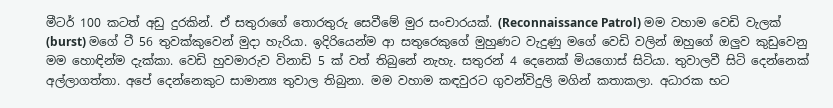මීටර් 100 කටත් අඩු දුරකින්. ඒ සතුරාගේ තොරතුරු සෙවීමේ මුර සංචාරයක්. (Reconnaissance Patrol) මම වහාම වෙඩි වැලක් (burst) මගේ ටී 56 තුවක්කුවෙන් මුදා හැරියා. ඉදිරියෙන්ම ආ සතුරෙකුගේ මුහුණට වැදුණු මගේ වෙඩි වලින් ඔහුගේ ඔලුව කුඩුවෙනු මම හොඳින්ම දැක්කා. වෙඩි හුවමාරුව විනාඩි 5 ක් වත් තිබුනේ නැහැ. සතුරන් 4 දෙනෙක් මියගොස් සිටියා. තුවාලවී සිටි දෙන්නෙක් අල්ලාගත්තා. අපේ දෙන්නෙකුට සාමාන්‍ය තුවාල තිබුනා. මම වහාම කඳවුරට ගුවන්විදුලි මගින් කතාකලා. අධාරක භට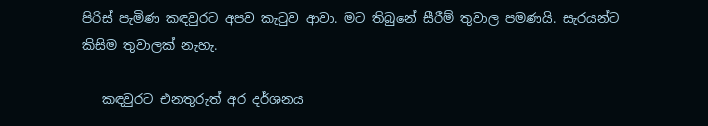පිරිස් පැමිණ කඳවුරට අපව කැටුව ආවා. මට තිබුනේ සීරීම් තුවාල පමණයි. සැරයන්ට කිසිම තුවාලක් නැහැ.

   කඳවුරට එනතුරුත් අර දර්ශනය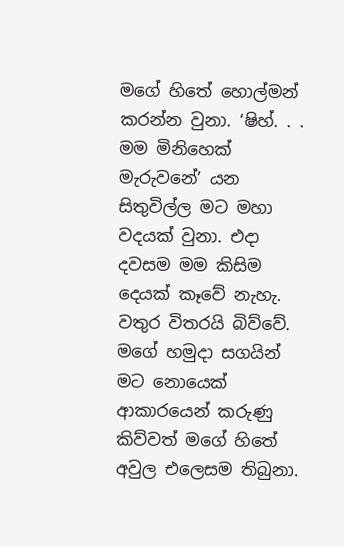මගේ හිතේ හොල්මන් කරන්න වුනා. ‘ෂිහ්. . . මම මිනිහෙක් මැරුවනේ’ යන සිතුවිල්ල මට මහා වදයක් වුනා. එදා දවසම මම කිසිම දෙයක් කෑවේ නැහැ. වතුර විතරයි බිව්වේ. මගේ හමුදා සගයින් මට නොයෙක් ආකාරයෙන් කරුණු කිව්වත් මගේ හිතේ අවුල එලෙසම තිබුනා.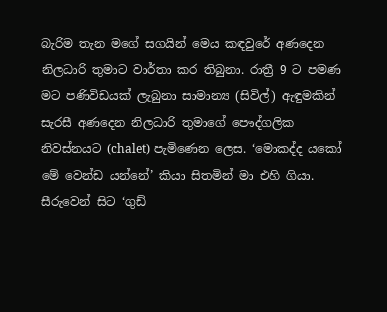බැරිම තැන මගේ සගයින් මෙය කඳවුරේ අණදෙන නිලධාරි තුමාට වාර්තා කර තිබුනා. රාත්‍රී 9 ට පමණ මට පණිවිඩයක් ලැබුනා සාමාන්‍ය (සිවිල්) ඇඳුමකින් සැරසී අණදෙන නිලධාරි තුමාගේ පෞද්ගලික නිවස්නයට (chalet) පැමිණෙන ලෙස. ‘මොකද්ද යකෝ මේ වෙන්ඩ යන්නේ’ කියා සිතමින් මා එහි ගියා. සීරුවෙන් සිට ‘ගුඩ්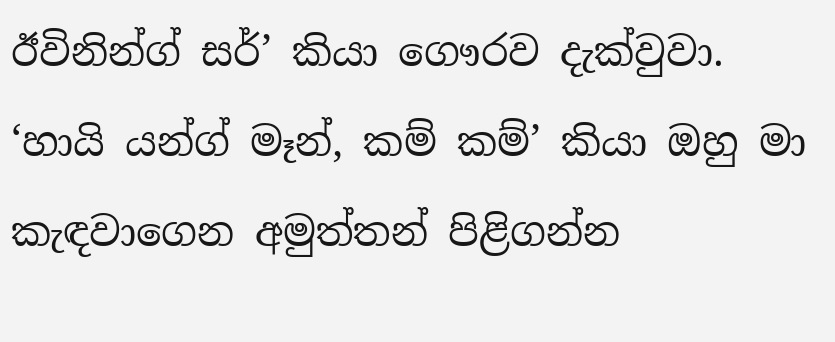ඊවිනින්ග් සර්’ කියා ගෞරව දැක්වුවා. ‘හායි යන්ග් මෑන්, කම් කම්’ කියා ඔහු මා කැඳවාගෙන අමුත්තන් පිළිගන්න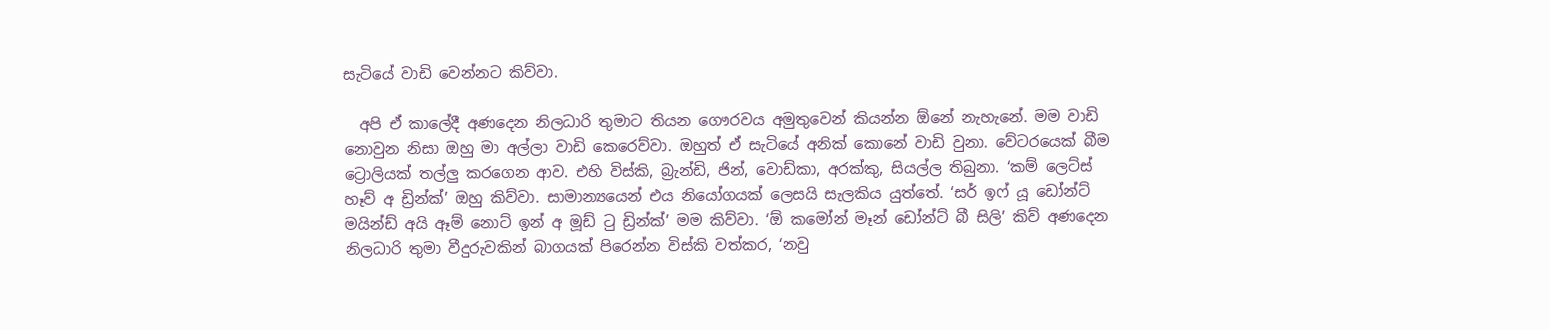සැටියේ වාඩි වෙන්නට කිව්වා.

  අපි ඒ කාලේදී අණදෙන නිලධාරි තුමාට තියන ගෞරවය අමුතුවෙන් කියන්න ඕනේ නැහැනේ. මම වාඩි නොවුන නිසා ඔහු මා අල්ලා වාඩි කෙරෙව්වා. ඔහුත් ඒ සැටියේ අනික් කොනේ වාඩි වුනා. වේටරයෙක් බීම ට්‍රොලියක් තල්ලු කරගෙන ආව. එහි විස්කි, බ්‍රැන්ඩි, ජින්, වොඩ්කා, අරක්කු, සියල්ල තිබුනා. ‘කම් ලෙට්ස් හෑව් අ ඩ්‍රින්ක්’ ඔහු කිව්වා. සාමාන්‍යයෙන් එය නියෝගයක් ලෙසයි සැලකිය යුත්තේ. ‘සර් ඉෆ් යූ ඩෝන්ට් මයින්ඩ් අයි ඈම් නොට් ඉන් අ මූඩ් ටු ඩ්‍රින්ක්’ මම කිව්වා. ‘ඕ කමෝන් මෑන් ඩෝන්ට් බී සිලි’ කිව් අණදෙන නිලධාරි තුමා වීදුරුවකින් බාගයක් පිරෙන්න විස්කි වත්කර, ‘නවු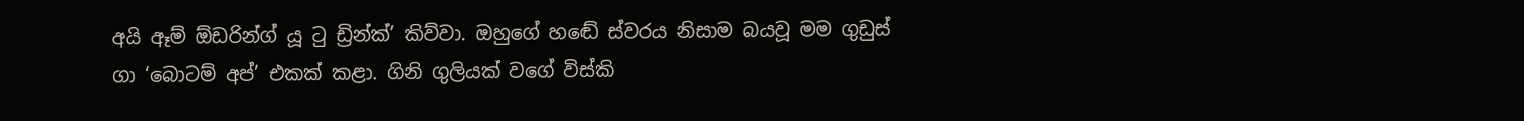අයි ඈම් ඕඩරින්ග් යූ ටු ඩ්‍රින්ක්’ කිව්වා. ඔහුගේ හඬේ ස්වරය නිසාම බයවූ මම ගුඩුස් ගා ‘බොටම් අප්’ එකක් කළා. ගිනි ගුලියක් වගේ විස්කි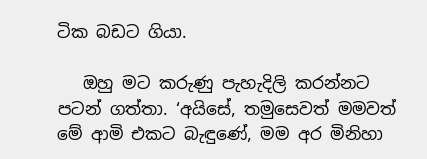ටික බඩට ගියා.

   ඔහු මට කරුණු පැහැදිලි කරන්නට පටන් ගත්තා. ‘අයිසේ, තමුසෙවත් මමවත් මේ ආමි එකට බැඳුණේ, මම අර මිනිහා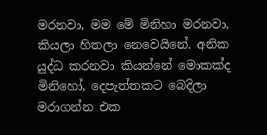මරනවා, මම මේ මිනිහා මරනවා, කියලා හිතලා නෙවෙයිනේ. අනික යුද්ධ කරනවා කියන්නේ මොකක්ද මිනිහෝ, දෙපැත්තකට බෙදිලා මරාගන්න එක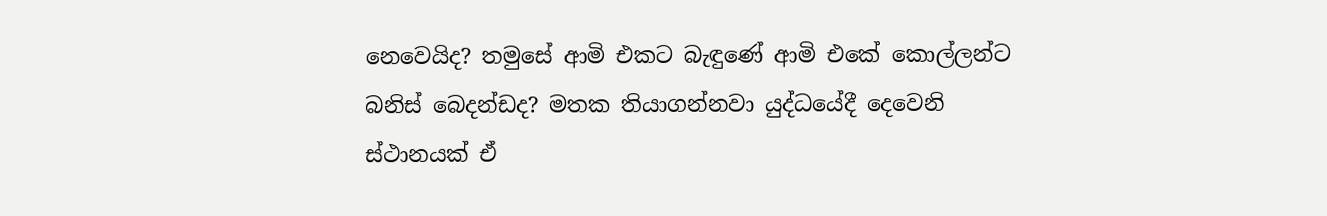නෙවෙයිද? තමුසේ ආමි එකට බැඳුණේ ආමි එකේ කොල්ලන්ට බනිස් බෙදන්ඩද? මතක තියාගන්නවා යුද්ධයේදී දෙවෙනි ස්ථානයක් ඒ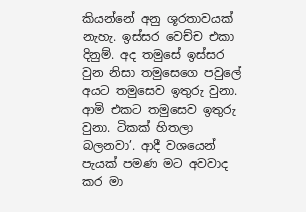කියන්නේ අනු ශූරතාවයක් නැහැ. ඉස්සර වෙච්ච එකා දිනුම්. අද තමුසේ ඉස්සර වුන නිසා තමුසෙගෙ පවුලේ අයට තමුසෙව ඉතුරු වුනා. ආමි එකට තමුසෙව ඉතුරු වුනා. ටිකක් හිතලා බලනවා’. ආදී වශයෙන් පැයක් පමණ මට අවවාද කර මා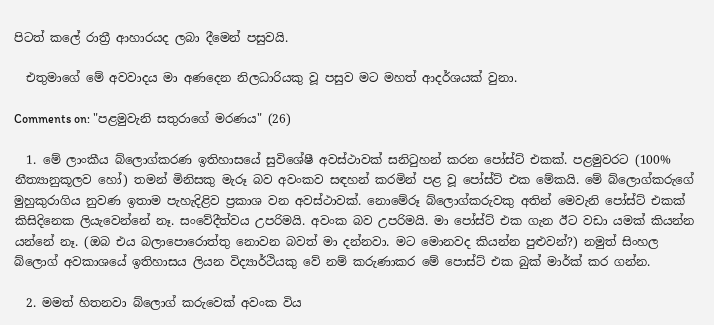පිටත් කලේ රාත්‍රී ආහාරයද ලබා දීමෙන් පසුවයි.

  එතුමාගේ මේ අවවාදය මා අණදෙන නිලධාරියකු වූ පසුව මට මහත් ආදර්ශයක් වුනා.

Comments on: "පළමුවැනි සතුරාගේ මරණය" (26)

  1. මේ ලාංකීය බ්ලොග්කරණ ඉතිහාසයේ සුවිශේෂී අවස්ථාවක් සනිටුහන් කරන පෝස්ට් එකක්. පළමුවරට (100% නීත්‍යානුකූලව හෝ) තමන් මිනිසකු මැරූ බව අවංකව සඳහන් කරමින් පළ වූ පෝස්ට් එක මේකයි. මේ බ්ලොග්කරුගේ මුහුකුරාගිය නුවණ ඉතාම පැහැදිළිව ප්‍රකාශ වන අවස්ථාවක්. නොමේරූ බ්ලොග්කරුවකු අතින් මෙවැනි පෝස්ට් එකක් කිසිදිනෙක ලියැවෙන්නේ නෑ. සංවේදීත්වය උපරිමයි. අවංක බව උපරිමයි. මා පෝස්ට් එක ගැන ඊට වඩා යමක් කියන්න යන්නේ නෑ. (ඔබ එය බලාපොරොත්තු නොවන බවත් මා දන්නවා. මට මොනවද කියන්න පුළුවන්?) නමුත් සිංහල බ්ලොග් අවකාශයේ ඉතිහාසය ලියන විද්‍යාර්ථියකු වේ නම් කරුණාකර මේ පොස්ට් එක බුක් මාර්ක් කර ගන්න.

  2. මමත් හිතනවා බ්ලොග් කරුවෙක් අවංක විය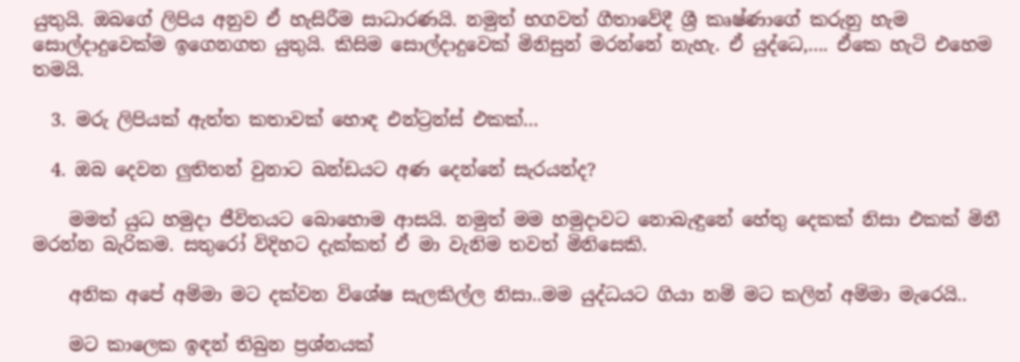යුතුයි. ඔබගේ ලිපිය අනුව ඒ හැසිරීම සාධාරණයි. නමුත් භගවත් ගීතාවේදී ශ්‍රී කෘෂ්ණාගේ කරුනු හැම සොල්දාදුවෙක්ම ඉගෙනගත යුතුයි. කිසිම සොල්දාදුවෙක් මිනිසුන් මරන්නේ නැහැ. ඒ යුද්ධෙ,…. ඒකෙ හැටි එහෙම තමයි.

  3. මරු ලිපියක් ඇත්ත කතාවක් හොඳ එන්ට්‍රන්ස් එකක්…

  4. ඔබ දෙවන ලුතිතන් වුනාට ඛන්ඩයට අණ දෙන්නේ සැරයන්ද?

    මමත් යුධ හමුදා ජීවිතයට බොහොම ආසයි. නමුත් මම හමුදාවට නොබැඳුනේ හේතු දෙකක් නිසා එකක් මිනී මරන්න බැරිකම. සතුරෝ විදිහට දැක්කත් ඒ මා වැනිම තවත් මිනිසෙකි.

    අනික අපේ අම්මා මට දක්වන විශේෂ සැලකිල්ල නිසා..මම යුද්ධයට ගියා නම් මට කලින් අම්මා මැරෙයි..

    මට කාලෙක ඉඳන් තිබුන ප්‍රශ්නයක්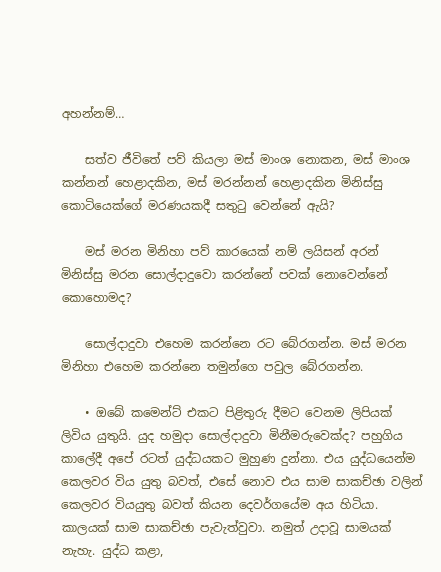අහන්නම්…

    සත්ව ජීවිතේ පව් කියලා මස් මාංශ නොකන, මස් මාංශ කන්නන් හෙළාදකින, මස් මරන්නන් හෙළාදකින මිනිස්සු කොටියෙක්ගේ මරණයකදී සතුටු වෙන්නේ ඇයි?

    මස් මරන මිනිහා පව් කාරයෙක් නම් ලයිසන් අරන් මිනිස්සු මරන සොල්දාදුවො කරන්නේ පවක් නොවෙන්නේ කොහොමද?

    සොල්දාදුවා එහෙම කරන්නෙ රට බේරගන්න. මස් මරන මිනිහා එහෙම කරන්නෙ තමුන්ගෙ පවුල බේරගන්න.

    • ඔබේ කමෙන්ට් එකට පිළිතුරු දීමට වෙනම ලිපියක් ලිවිය යුතුයි. යුද හමුදා සොල්දාදුවා මිනීමරුවෙක්ද? පහුගිය කාලේදී අපේ රටත් යුද්ධයකට මුහුණ දුන්නා. එය යුද්ධයෙන්ම කෙලවර විය යුතු බවත්, එසේ නොව එය සාම සාකච්ඡා වලින් කෙලවර වියයුතු බවත් කියන දෙවර්ගයේම අය හිටියා. කාලයක් සාම සාකච්ඡා පැවැත්වුවා. නමුත් උදාවූ සාමයක් නැහැ. යුද්ධ කළා,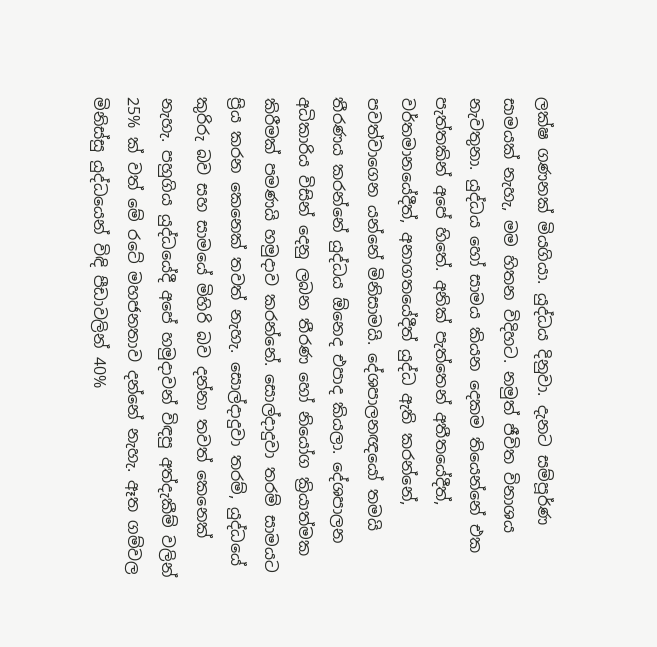ලක්ෂ ගණනක් මියගියා. යුද්ධය දිනුවා. දැනට සම්පූර්ණ සාමයක් නැහැ, මම හිතන විදිහට. නමුත් ජීවිත විනාශය නැවතුනා. යුද්ධය හෝ සාමය කියන දෙකම තියෙන්නේ එක පැත්තකින් අපේ හිතේ. අනික් පැත්තෙන් අතීතයේදීත්, වර්තමානයේදීත්, අනාගතයේදීත් යුද්ධ ඇති කරන්නේ, පවත්වාගෙන යන්නේ මිනිසාමයි. දේශපාලනඥයෝ තමයි තීරණය කරන්නේ යුද්ධය ඕනෙද එපාද කියලා. දේශපාලන අධිකාරිය විසින් දෙනු ලබන තීරණ හෝ නියෝග ක්‍රියාත්මක කිරීමක් පමණයි හමුදාව කරන්නේ. සොල්දාදුවා තරම් සාමයට ප්‍රිය කරන කෙනෙක් තවත් නැහැ. සොල්දාදුවා තරම්, යුද්ධයේ කුරිරු බව සහ සාමයේ මිහිරි බව දන්නා තවත් කෙනෙක් නැහැ. පහුගිය යුද්ධයේදී අපේ හමුදාවන් විඳපු අත්දැකීම් වලින් 25% ක් වත් මේ රටේ මහජනතාව දන්නේ නැහැ. ඈත ගම්වල මිනිස්සු යුද්ධයෙන් විඳි පීඩාවලින් 40%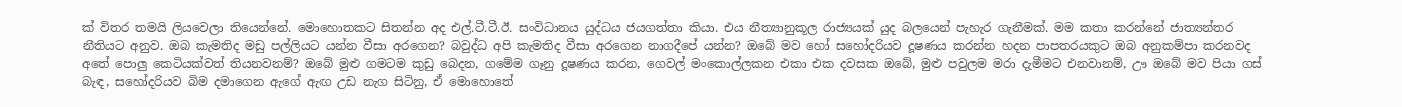ක් විතර තමයි ලියවෙලා තියෙන්නේ. මොහොතකට සිතන්න අද එල්.ටී.ටී.ඊ. සංවිධානය යුද්ධය ජයගත්තා කියා. එය නීත්‍යානුකූල රාජ්‍යයක් යුද බලයෙන් පැහැර ගැනීමක්. මම කතා කරන්නේ ජාත්‍යන්තර නීතියට අනුව. ඔබ කැමතිද මඩු පල්ලියට යන්න වීසා අරගෙන? බවුද්ධ අපි කැමතිද වීසා අරගෙන නාගදීපේ යන්න? ඔබේ මව හෝ සහෝදරියව දූෂණය කරන්න හදන පාපතරයකුට ඔබ අනුකම්පා කරනවද අතේ පොලු කෙටියක්වත් තියනවනම්? ඔබේ මුළු ගමටම කුඩු බෙදන, ගමේම ගෑනු දූෂණය කරන, ගෙවල් මංකොල්ලකන එකා එක දවසක ඔබේ, මුළු පවුලම මරා දැමීමට එනවානම්, ඌ ඔබේ මව පියා ගස් බැඳ, සහෝදරියව බිම දමාගෙන ඇගේ ඇඟ උඩ නැග සිටිනු, ඒ මොහොතේ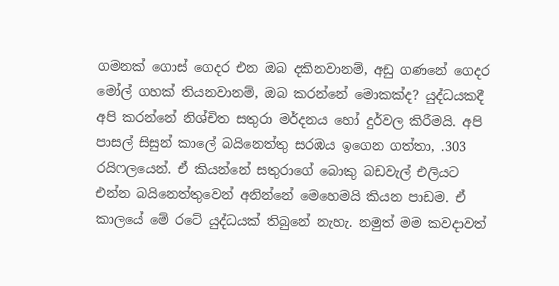ගමනක් ගොස් ගෙදර එන ඔබ දකිනවානම්, අඩු ගණනේ ගෙදර මෝල් ගහක් තියනවානම්, ඔබ කරන්නේ මොකක්ද? යුද්ධයකදී අපි කරන්නේ නිශ්චිත සතුරා මර්දනය හෝ දුර්වල කිරීමයි. අපි පාසල් සිසුන් කාලේ බයිනෙත්තු සරඹය ඉගෙන ගත්තා, .303 රයිෆලයෙන්. ඒ කියන්නේ සතුරාගේ බොකු බඩවැල් එලියට එන්න බයිනෙත්තුවෙන් අනින්නේ මෙහෙමයි කියන පාඩම. ඒ කාලයේ මේ රටේ යුද්ධයක් තිබුනේ නැහැ. නමුත් මම කවදාවත්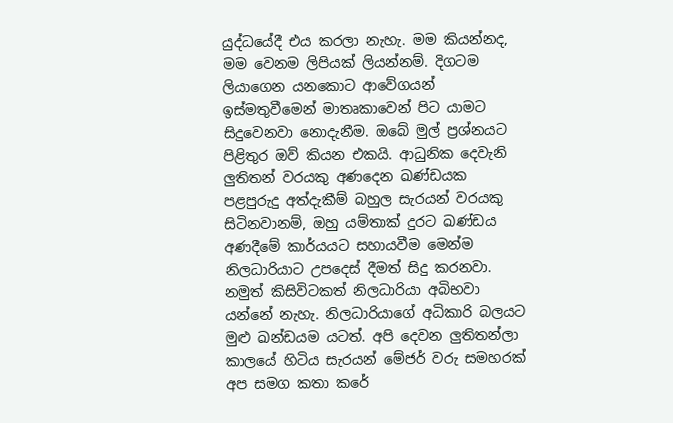යුද්ධයේදී එය කරලා නැහැ. මම කියන්නද, මම වෙනම ලිපියක් ලියන්නම්. දිගටම ලියාගෙන යනකොට ආවේගයන් ඉස්මතුවීමෙන් මාතෘකාවෙන් පිට යාමට සිදුවෙනවා නොදැනීම. ඔබේ මුල් ප්‍රශ්නයට පිළිතුර ඔව් කියන එකයි. ආධුනික දෙවැනි ලුතිතන් වරයකු අණදෙන ඛණ්ඩයක පළපුරුදු අත්දැකීම් බහුල සැරයන් වරයකු සිටිනවානම්, ඔහු යම්තාක් දුරට ඛණ්ඩය අණදීමේ කාර්යයට සහායවීම මෙන්ම නිලධාරියාට උපදෙස් දීමත් සිදු කරනවා. නමුත් කිසිවිටකත් නිලධාරියා අබිභවා යන්නේ නැහැ. නිලධාරියාගේ අධිකාරි බලයට මුළු ඛන්ඩයම යටත්. අපි දෙවන ලුතිතන්ලා කාලයේ හිටිය සැරයන් මේජර් වරු සමහරක් අප සමග කතා කරේ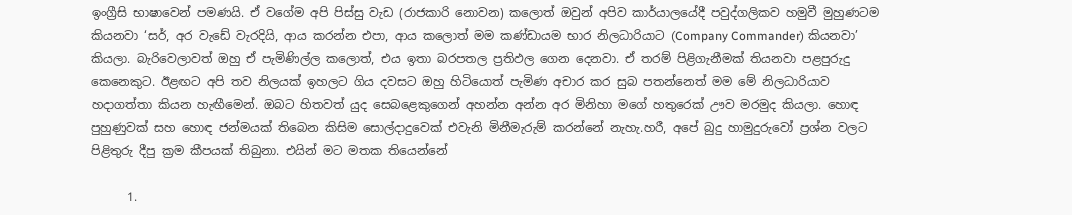ඉංග්‍රීසි භාෂාවෙන් පමණයි. ඒ වගේම අපි පිස්සු වැඩ (රාජකාරි නොවන) කලොත් ඔවුන් අපිව කාර්යාලයේදී පවුද්ගලිකව හමුවී මුහුණටම කියනවා ‘සර්, අර වැඩේ වැරදියි, ආය කරන්න එපා, ආය කලොත් මම කණ්ඩායම භාර නිලධාරියාට (Company Commander) කියනවා’ කියලා. බැරිවෙලාවත් ඔහු ඒ පැමිණිල්ල කලොත්, එය ඉතා බරපතල ප්‍රතිඵල ගෙන දෙනවා. ඒ තරම් පිළිගැනීමක් තියනවා පළපුරුදු කෙනෙකුට. ඊළඟට අපි තව නිලයක් ඉහලට ගිය දවසට ඔහු හිටියොත් පැමිණ අචාර කර සුබ පතන්නෙත් මම මේ නිලධාරියාව හදාගත්තා කියන හැඟීමෙන්. ඔබට හිතවත් යුද සෙබළෙකුගෙන් අහන්න අන්න අර මිනිහා මගේ හතුරෙක් ඌව මරමුද කියලා. හොඳ පුහුණුවක් සහ හොඳ ජන්මයක් තිබෙන කිසිම සොල්දාදුවෙක් එවැනි මිනීමැරුම් කරන්නේ නැහැ.හරී, අපේ බුදු හාමුදුරුවෝ ප්‍රශ්න වලට පිළිතුරු දීපු ක්‍රම කීපයක් තිබුනා. එයින් මට මතක තියෙන්නේ

      1.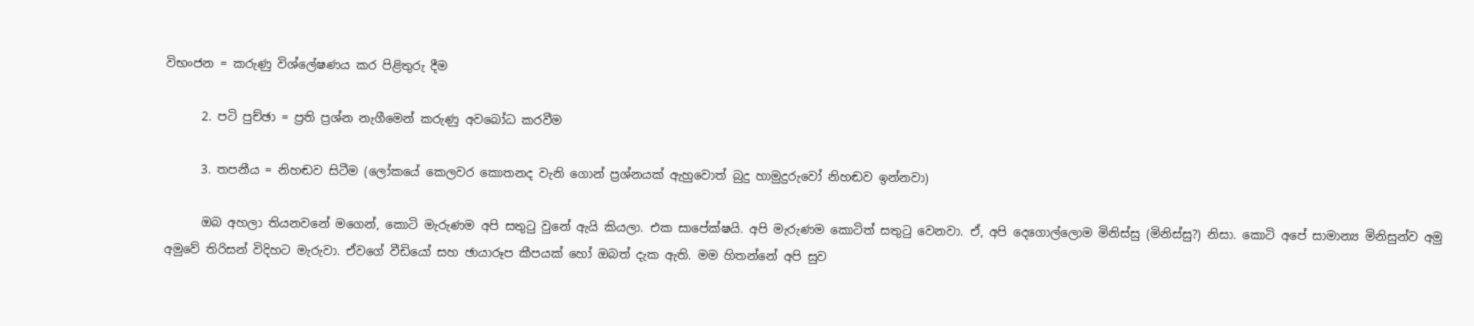විභංජන = කරුණු විශ්ලේෂණය කර පිළිතුරු දීම

      2. පටි පුච්ඡා = ප්‍රති ප්‍රශ්න නැගීමෙන් කරුණු අවබෝධ කරවීම

      3. තපනීය = නිහඬව සිටීම (ලෝකයේ කෙලවර කොතනද වැනි ගොන් ප්‍රශ්නයක් ඇහුවොත් බුදු හාමුදුරුවෝ නිහඬව ඉන්නවා)

      ඔබ අහලා තියනවනේ මගෙන්, කොටි මැරුණම අපි සතුටු වුනේ ඇයි කියලා. එක සාපේක්ෂයි. අපි මැරුණම කොටිත් සතුටු වෙනවා. ඒ, අපි දෙගොල්ලොම මිනිස්සු (මිනිස්සු?) නිසා. කොටි අපේ සාමාන්‍ය මිනිසුන්ව අමු අමුවේ තිරිසන් විදිහට මැරුවා. ඒවගේ වීඩියෝ සහ ඡායාරූප කීපයක් හෝ ඔබත් දැක ඇති. මම හිතන්නේ අපි සුව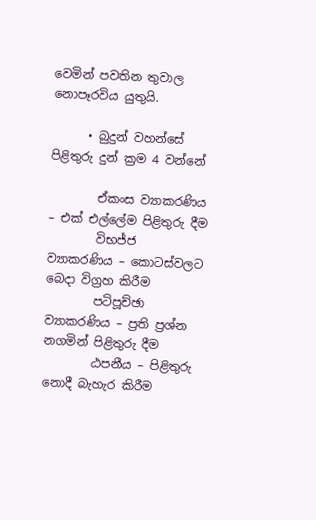වෙමින් පවතින තුවාල නොපෑරවිය යුතුයි.

      • බුදුන් වහන්සේ පිළිතුරු දුන් ක්‍රම 4 වන්නේ

        ඒකංස ව්‍යාකරණිය – එක් එල්ලේම පිළිතුරු දීම
        විභජ්ජ ව්‍යාකරණිය – කොටස්වලට බෙදා විග්‍රහ කිරීම
        පටිපූච්ඡා ව්‍යාකරණිය – ප්‍රති ප්‍රශ්න නගමින් පිළිතුරු දීම
        ඨපනීය – පිළිතුරු නොදී බැහැර කිරීම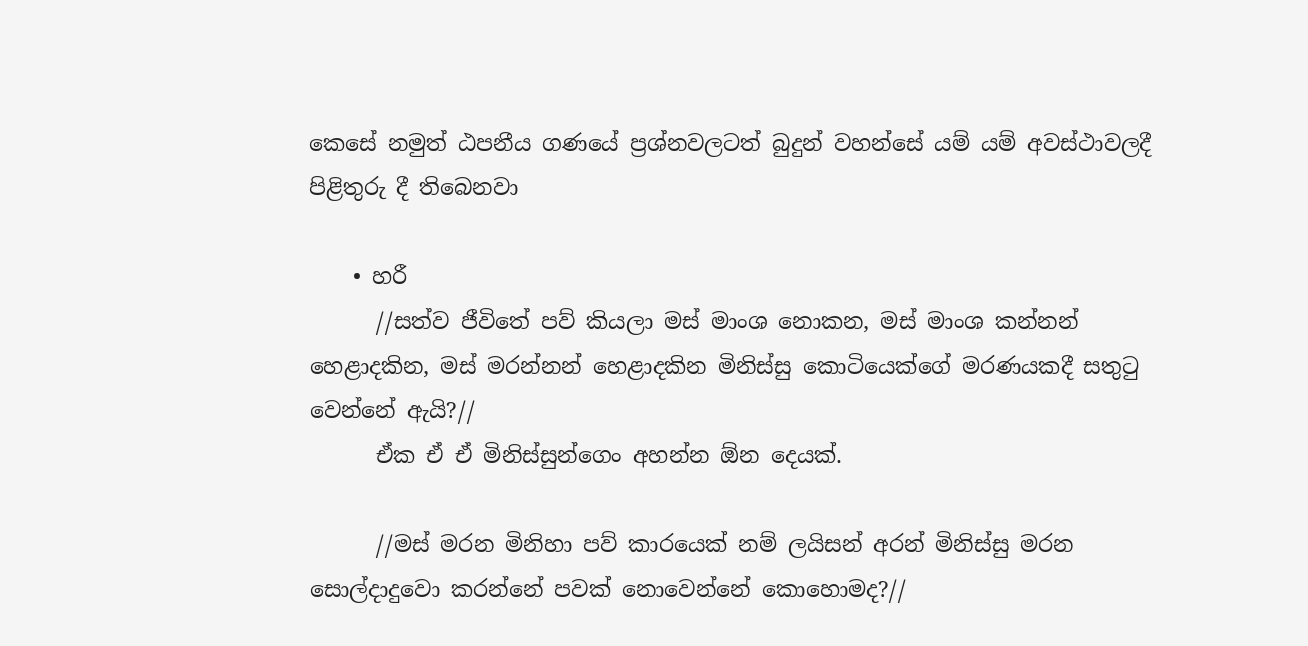කෙසේ නමුත් ඨපනීය ගණයේ ප්‍රශ්නවලටත් බුදුන් වහන්සේ යම් යම් අවස්ථාවලදී පිළිතුරු දී තිබෙනවා

    • හරී
      //සත්ව ජීවිතේ පව් කියලා මස් මාංශ නොකන, මස් මාංශ කන්නන් හෙළාදකින, මස් මරන්නන් හෙළාදකින මිනිස්සු කොටියෙක්ගේ මරණයකදී සතුටු වෙන්නේ ඇයි?//
      ඒක ඒ ඒ මිනිස්සුන්ගෙං අහන්න ඕන දෙයක්.

      //මස් මරන මිනිහා පව් කාරයෙක් නම් ලයිසන් අරන් මිනිස්සු මරන සොල්දාදුවො කරන්නේ පවක් නොවෙන්නේ කොහොමද?//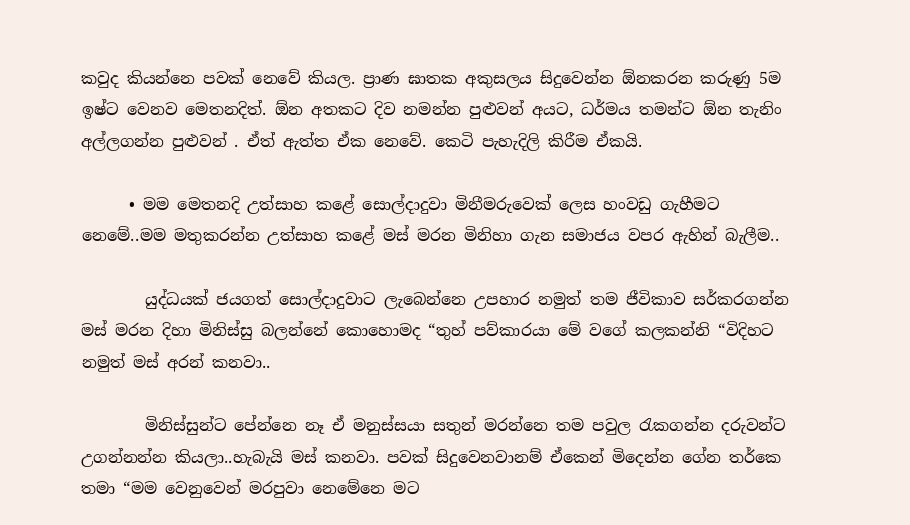කවුද කියන්නෙ පවක් නෙවේ කියල. ප්‍රාණ ඝාතක අකුසලය සිදුවෙන්න ඕනකරන කරුණු 5ම ඉෂ්ට වෙනව මෙතනදිත්. ඕන අතකට දිව නමන්න පුළුවන් අයට, ධර්මය තමන්ට ඕන තැනිං අල්ලගන්න පුළුවන් . ඒත් ඇත්ත ඒක නෙවේ. කෙටි පැහැදිලි කිරීම ඒකයි.

      • මම මෙතනදි උත්සාහ කළේ සොල්දාදුවා මිනීමරුවෙක් ලෙස හංවඩු ගැහීමට නෙමේ..මම මතුකරන්න උත්සාහ කළේ මස් මරන මිනිහා ගැන සමාජය වපර ඇහින් බැලීම..

        යුද්ධයක් ජයගත් සොල්දාදුවාට ලැබෙන්නෙ උපහාර නමුත් තම ජීවිකාව සර්කරගන්න මස් මරන දිහා මිනිස්සු බලන්නේ කොහොමද “තුහ් පව්කාරයා මේ වගේ කලකන්නි “විදිහට නමුත් මස් අරන් කනවා..

        මිනිස්සුන්ට පේන්නෙ නෑ ඒ මනුස්සයා සතුන් මරන්නෙ තම පවුල රැකගන්න දරුවන්ට උගන්නන්න කියලා..හැබැයි මස් කනවා. පවක් සිදුවෙනවානම් ඒකෙන් මිදෙන්න ගේන තර්කෙ තමා “මම වෙනුවෙන් මරපුවා නෙමේනෙ මට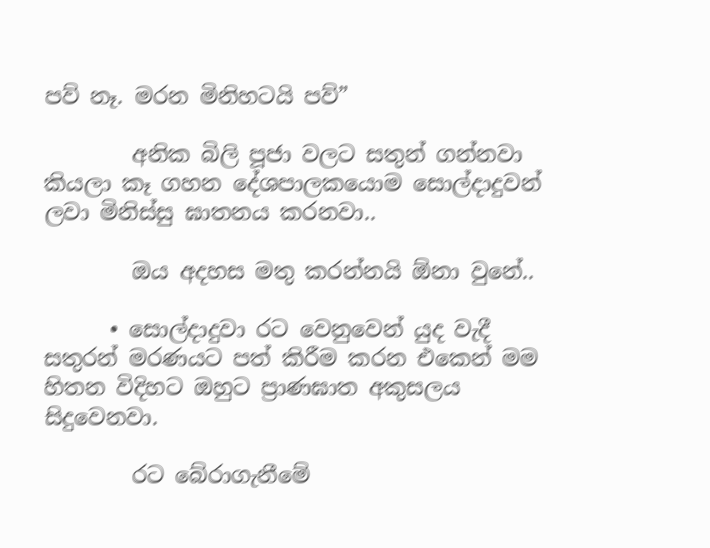පව් නෑ. මරන මිනිහටයි පව්”

        අනික බිලි පූජා වලට සතුන් ගන්නවා කියලා කෑ ගහන දේශපාලකයොම සොල්දාදුවන් ලවා මිනිස්සු ඝාතනය කරනවා..

        ඔය අදහස මතු කරන්නයි ඕනා වුනේ..

      • සොල්දාදුවා රට වෙනුවෙන් යුද වැදී සතුරන් මරණයට පත් කිරීම කරන එකෙන් මම හිතන විදිහට ඔහුට ප්‍රාණඝාත අකුසලය සිදුවෙනවා.

        රට බේරාගැනීමේ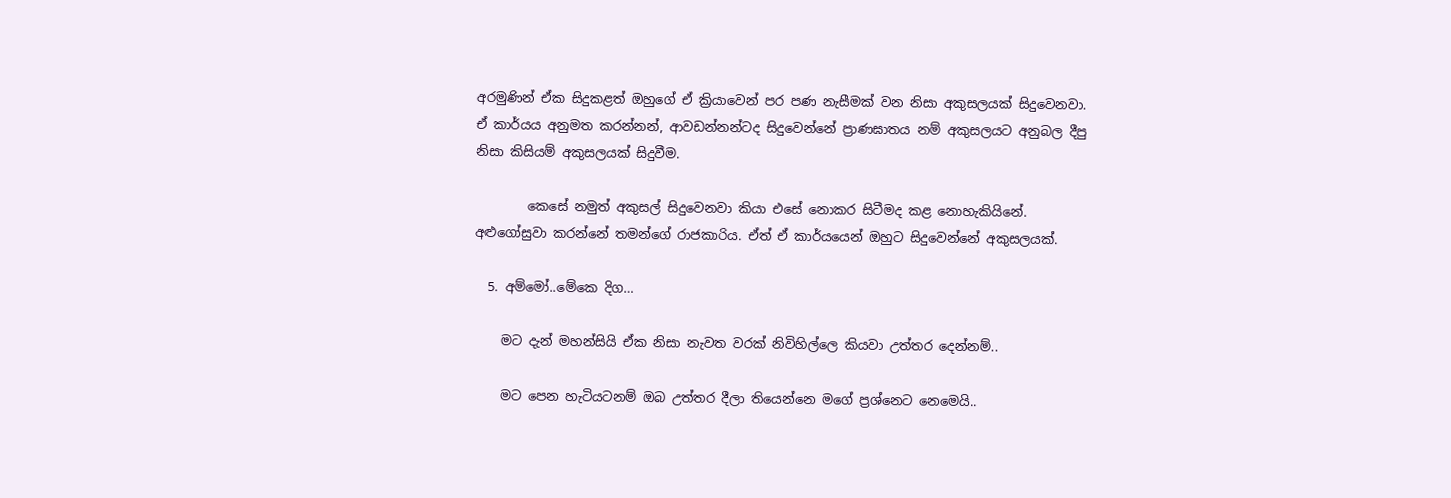අරමුණින් ඒක සිදුකළත් ඔහුගේ ඒ ක්‍රියාවෙන් පර පණ නැසීමක් වන නිසා අකුසලයක් සිදුවෙනවා. ඒ කාර්යය අනුමත කරන්නන්, ආවඩන්නන්ටද සිදුවෙන්නේ ප්‍රාණඝාතය නම් අකුසලයට අනුබල දීපු නිසා කිසියම් අකුසලයක් සිදුවීම.

        කෙසේ නමුත් අකුසල් සිදුවෙනවා කියා එසේ නොකර සිටීමද කළ නොහැකියිනේ. අළුගෝසුවා කරන්නේ තමන්ගේ රාජකාරිය. ඒත් ඒ කාර්යයෙන් ඔහුට සිදුවෙන්නේ අකුසලයක්.

  5. අම්මෝ..මේකෙ දිග…

    මට දැන් මහන්සියි ඒක නිසා නැවත වරක් නිවිහිල්ලෙ කියවා උත්තර දෙන්නම්..

    මට පෙන හැටියටනම් ඔබ උත්තර දීලා තියෙන්නෙ මගේ ප්‍රශ්නෙට නෙමෙයි..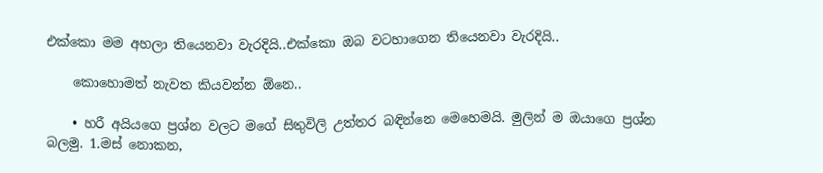එක්කො මම අහලා තියෙනවා වැරදියි..එක්කො ඔබ වටහාගෙන තියෙනවා වැරදියි..

    කොහොමත් නැවත කියවන්න ඕනෙ..

    • හරී අයියගෙ ප්‍රශ්න වලට මගේ සිතුවිලි උත්තර බඳින්නෙ මෙහෙමයි. මුලින් ම ඔයාගෙ ප්‍රශ්න බලමු. 1.මස් නොකන,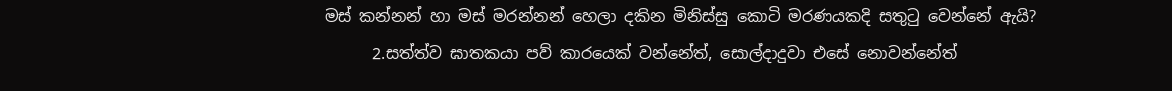මස් කන්නන් හා මස් මරන්නන් හෙලා දකින මිනිස්සු කොටි මරණයකදි සතුටු වෙන්නේ ඇයි?
      2.සත්ත්ව ඝාතකයා පව් කාරයෙක් වන්නේත්, සොල්දාදුවා එසේ නොවන්නේත්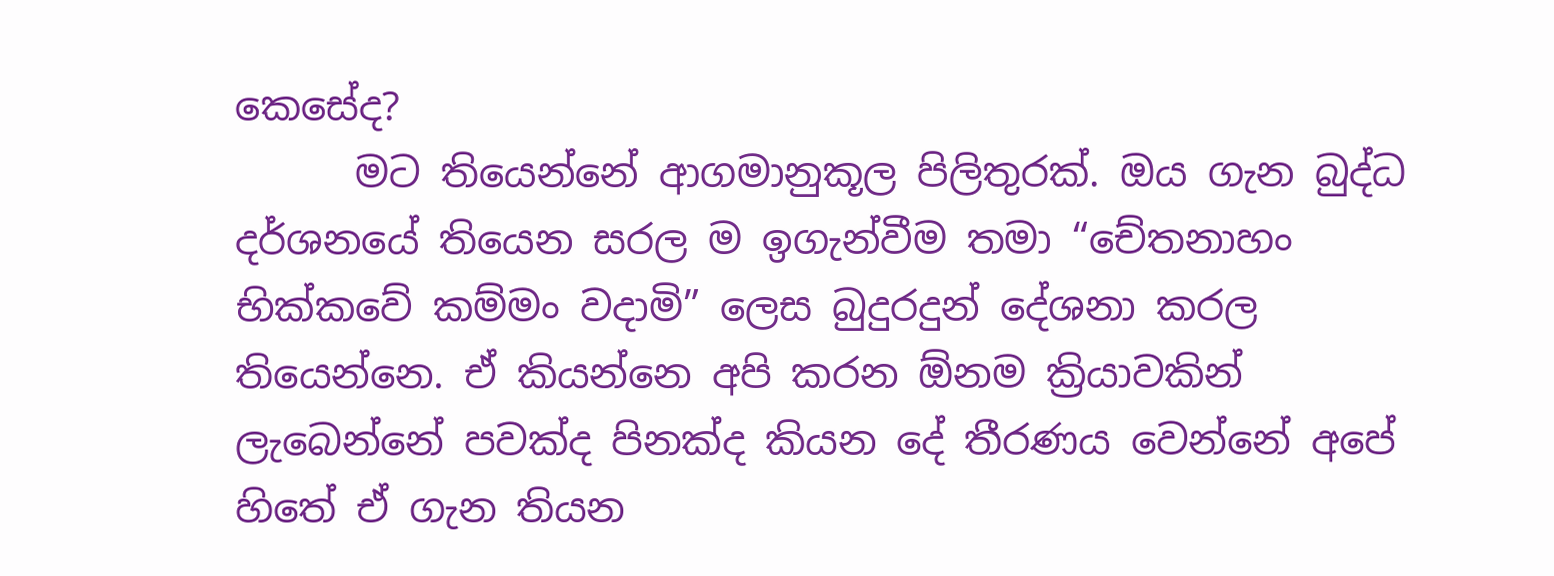කෙසේද?
      මට තියෙන්නේ ආගමානුකූල පිලිතුරක්. ඔය ගැන බුද්ධ දර්ශනයේ තියෙන සරල ම ඉගැන්වීම තමා “චේතනාහං භික්කවේ කම්මං වදාමි” ලෙස බුදුරදුන් දේශනා කරල තියෙන්නෙ. ඒ කියන්නෙ අපි කරන ඕනම ක්‍රියාවකින් ලැබෙන්නේ පවක්ද පිනක්ද කියන දේ තීරණය වෙන්නේ අපේ හිතේ ඒ ගැන තියන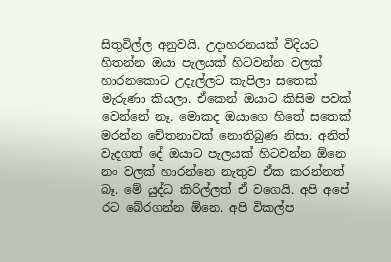සිතුවිල්ල අනුවයි. උදාහරනයක් විදියට හිතන්න ඔයා පැලයක් හිටවන්න වලක් හාරනකොට උදැල්ලට කැපිලා සතෙක් මැරුණා කියලා. ඒකෙන් ඔයාට කිසිම පවක් වෙන්නේ නෑ. මොකද ඔයාගෙ හිතේ සතෙක් මරන්න චේතනාවක් නොතිබුණ නිසා. අනිත් වැදගත් දේ ඔයාට පැලයක් හිටවන්න ඕනෙ නං වලක් හාරන්නෙ නැතුව ඒක කරන්නත් බෑ. මේ යුද්ධ කිරිල්ලත් ඒ වගෙයි. අපි අපේ රට බේරගන්න ඕනෙ. අපි විකල්ප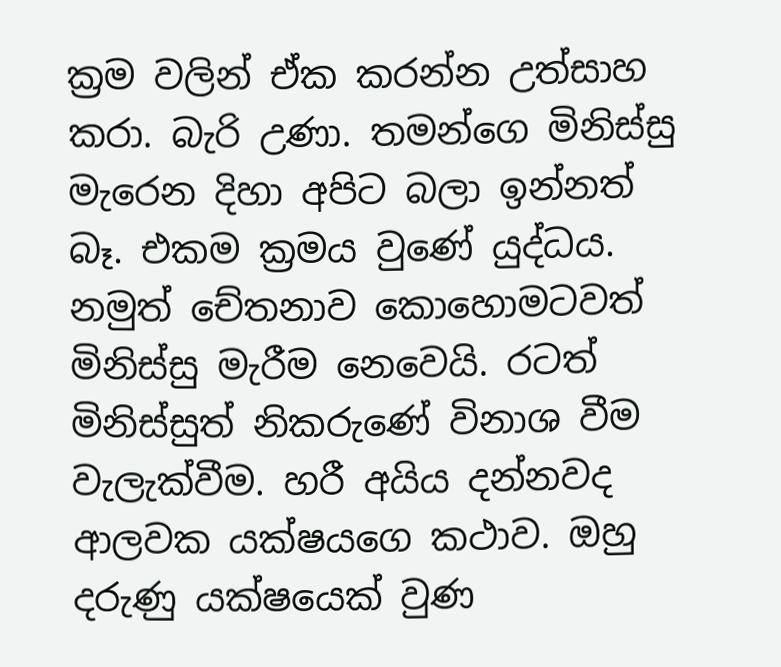ක්‍රම වලින් ඒක කරන්න උත්සාහ කරා. බැරි උණා. තමන්ගෙ මිනිස්සු මැරෙන දිහා අපිට බලා ඉන්නත් බෑ. එකම ක්‍රමය වුණේ යුද්ධය. නමුත් චේතනාව කොහොමටවත් මිනිස්සු මැරීම නෙවෙයි. රටත් මිනිස්සුත් නිකරුණේ විනාශ වීම වැලැක්වීම. හරී අයිය දන්නවද ආලවක යක්ෂයගෙ කථාව. ඔහු දරුණු යක්ෂයෙක් වුණ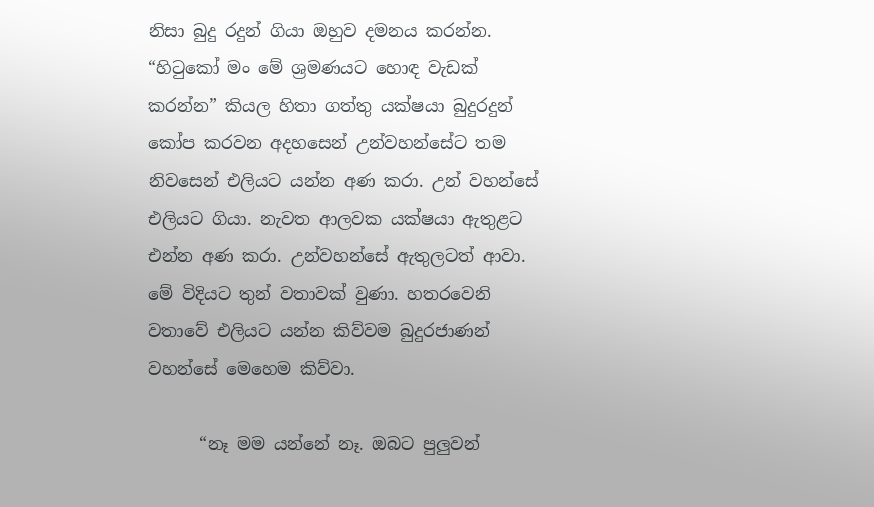නිසා බුදු රදුන් ගියා ඔහුව දමනය කරන්න. “හිටුකෝ මං මේ ශ්‍රමණයට හොඳ වැඩක් කරන්න” කියල හිතා ගත්තු යක්ෂයා බුදුරදුන් කෝප කරවන අදහසෙන් උන්වහන්සේට තම නිවසෙන් එලියට යන්න අණ කරා. උන් වහන්සේ එලියට ගියා. නැවත ආලවක යක්ෂයා ඇතුළට එන්න අණ කරා. උන්වහන්සේ ඇතුලටත් ආවා. මේ විදියට තුන් වතාවක් වුණා. හතරවෙනි වතාවේ එලියට යන්න කිව්වම බුදුරජාණන් වහන්සේ මෙහෙම කිව්වා.

      “නෑ මම යන්නේ නෑ. ඔබට පුලුවන්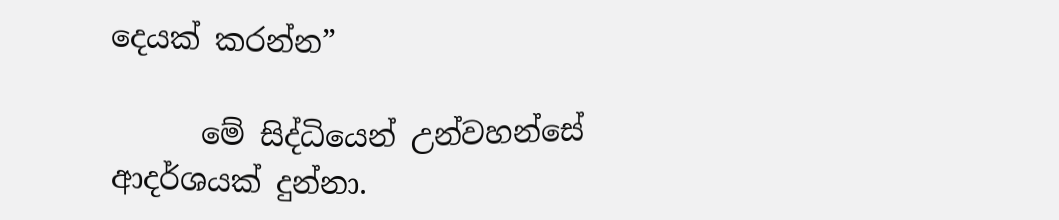දෙයක් කරන්න”

      මේ සිද්ධියෙන් උන්වහන්සේ ආදර්ශයක් දුන්නා.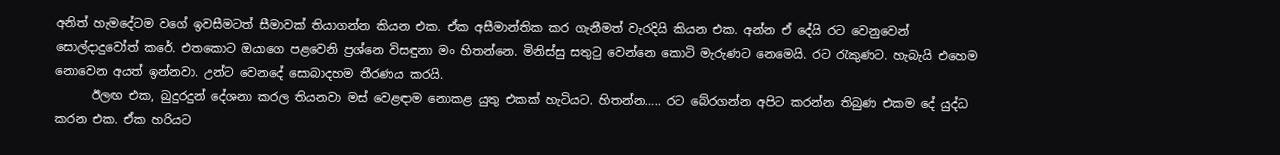අනිත් හැමදේටම වගේ ඉවසීමටත් සීමාවක් තියාගන්න කියන එක. ඒක අසීමාන්තික කර ගැනීමත් වැරදියි කියන එක. අන්න ඒ දේයි රට වෙනුවෙන් සොල්දාදුවෝත් කරේ. එතකොට ඔයාගෙ පළවෙනි ප්‍රශ්නෙ විසඳුනා මං හිතන්නෙ. මිනිස්සු සතුටු වෙන්නෙ කොටි මැරුණට නෙමෙයි. රට රැකුණට. හැබැයි එහෙම නොවෙන අයත් ඉන්නවා. උන්ට වෙනදේ සොබාදහම තීරණය කරයි.
      ඊලඟ එක, බුදුරදුන් දේශනා කරල තියනවා මස් වෙළඳාම නොකළ යුතු එකක් හැටියට. හිතන්න….. රට බේරගන්න අපිට කරන්න තිබුණ එකම දේ යුද්ධ කරන එක. ඒක හරියට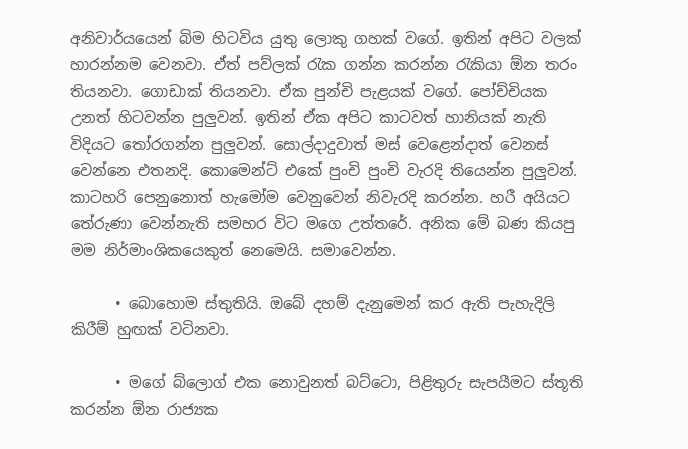අනිවාර්යයෙන් බිම හිටවිය යුතු ලොකු ගහක් වගේ. ඉතින් අපිට වලක් හාරන්නම වෙනවා. ඒත් පව්ලක් රැක ගන්න කරන්න රැකියා ඕන තරං තියනවා. ගොඩාක් තියනවා. ඒක පුන්චි පැළයක් වගේ. පෝච්චියක උනත් හිටවන්න පුලුවන්. ඉතින් ඒක අපිට කාටවත් හානියක් නැති විදියට තෝරගන්න පුලුවන්. සොල්දාදුවාත් මස් වෙළෙන්දාත් වෙනස් වෙන්නෙ එතනදි. කොමෙන්ට් එකේ පුංචි පුංචි වැරදි තියෙන්න පුලුවන්. කාටහරි පෙනුනොත් හැමෝම වෙනුවෙන් නිවැරදි කරන්න. හරී අයියට තේරුණා වෙන්නැති සමහර විට මගෙ උත්තරේ. අනික මේ බණ කියපු මම නිර්මාංශිකයෙකුත් නෙමෙයි. සමාවෙන්න.

      • බොහොම ස්තුතියි. ඔබේ දහම් දැනුමෙන් කර ඇති පැහැදිලි කිරීම් හුඟක් වටිනවා.

      • මගේ බ්ලොග් එක නොවුනත් බට්ටො, පිළිතුරු සැපයීමට ස්තූති කරන්න ඕන රාජ්‍යක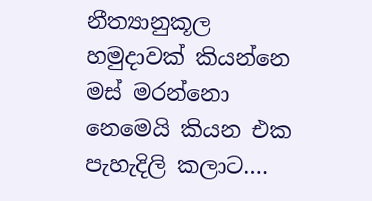නීත්‍යානුකූල හමුදාවක් කියන්නෙ මස් මරන්නො නෙමෙයි කියන එක පැහැදිලි කලාට….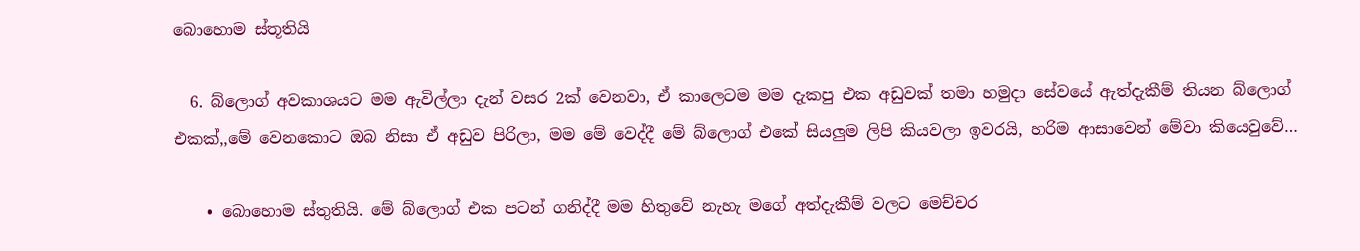බොහොම ස්තූතියි

  6. බ්ලොග් අවකාශයට මම ඇවිල්ලා දැන් වසර 2ක් වෙනවා, ඒ කාලෙටම මම දැකපු එක අඩුවක් තමා හමුදා සේවයේ ඇත්දැකීම් තියන බ්ලොග් එකක්,,මේ වෙනකොට ඔබ නිසා ඒ අඩුව පිරිලා, මම මේ වෙද්දී මේ බ්ලොග් එකේ සියලුම ලිපි කියවලා ඉවරයි, හරිම ආසාවෙන් මේවා කියෙවුවේ…

    • බොහොම ස්තුතියි. මේ බ්ලොග් එක පටන් ගනිද්දී මම හිතුවේ නැහැ මගේ අත්දැකීම් වලට මෙච්චර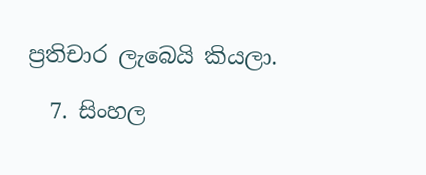ප්‍රතිචාර ලැබෙයි කියලා.

  7. සිංහල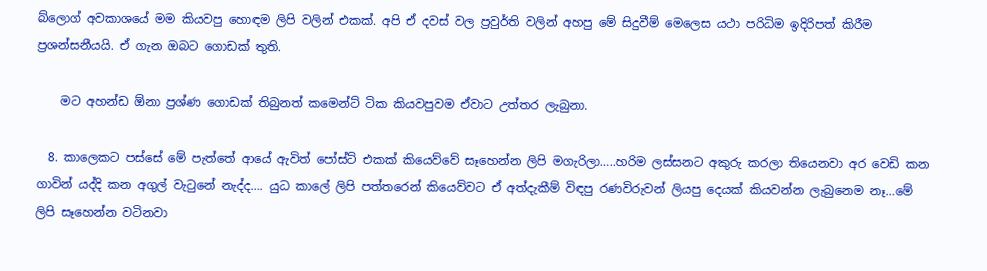බ්ලොග් අවකාශයේ මම කියවපු හොඳම ලිපි වලින් එකක්. අපි ඒ දවස් වල ප්‍රවුර්ති වලින් අහපු මේ සිදුවීම් මෙලෙස යථා පරිධිම ඉදිරිපත් කිරීම ප්‍රශන්සනීයයි. ඒ ගැන ඔබට ගොඩක් තුති.

    මට අහන්ඩ ඕනා ප්‍රශ්ණ ගොඩක් තිබුනත් කමෙන්ට් ටික කියවපුවම ඒවාට උත්තර ලැබුනා.

  8. කාලෙකට පස්සේ මේ පැත්තේ ආයේ ඇවිත් පෝස්ට් එකක් කියෙව්වේ සෑහෙන්න ලිපි මගැරිලා…..හරිම ලස්සනට අකුරු කරලා තියෙනවා අර වෙඩි කන ගාවින් යද්දි කන අගුල් වැටුනේ නැද්ද…. යුධ කාලේ ලිපි පත්තරෙන් කියෙව්වට ඒ අත්දැකීම් විඳපු රණවිරුවන් ලියපු දෙයක් කියවන්න ලැබුනෙම නෑ…මේ ලිපි සෑහෙන්න වටිනවා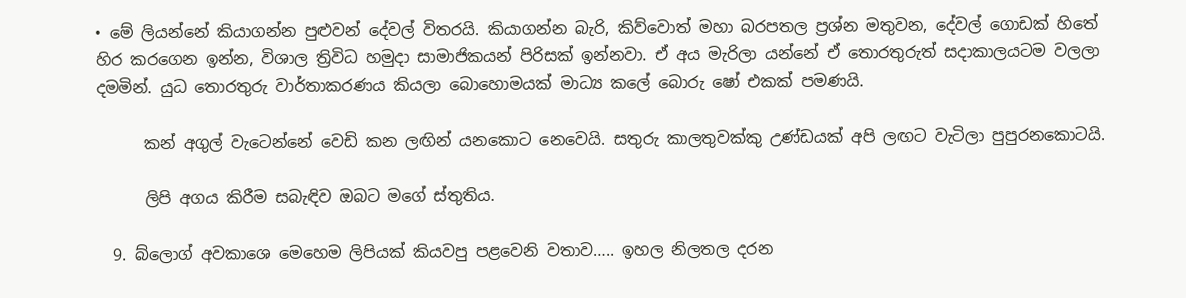• මේ ලියන්නේ කියාගන්න පුළුවන් දේවල් විතරයි. කියාගන්න බැරි, කිව්වොත් මහා බරපතල ප්‍රශ්න මතුවන, දේවල් ගොඩක් හිතේ හිර කරගෙන ඉන්න, විශාල ත්‍රිවිධ හමුදා සාමාජිකයන් පිරිසක් ඉන්නවා. ඒ අය මැරිලා යන්නේ ඒ තොරතුරුත් සදාකාලයටම වලලා දමමින්. යුධ තොරතුරු වාර්තාකරණය කියලා බොහොමයක් මාධ්‍ය කලේ බොරු ෂෝ එකක් පමණයි.

      කන් අගුල් වැටෙන්නේ වෙඩි කන ලඟින් යනකොට නෙවෙයි. සතුරු කාලතුවක්කු උණ්ඩයක් අපි ලඟට වැටිලා පුපුරනකොටයි.

      ලිපි අගය කිරීම සබැඳිව ඔබට මගේ ස්තුතිය.

  9. බ්ලොග් අවකාශෙ මෙහෙම ලිපියක් කියවපු පළවෙනි වතාව….. ඉහල නිලතල දරන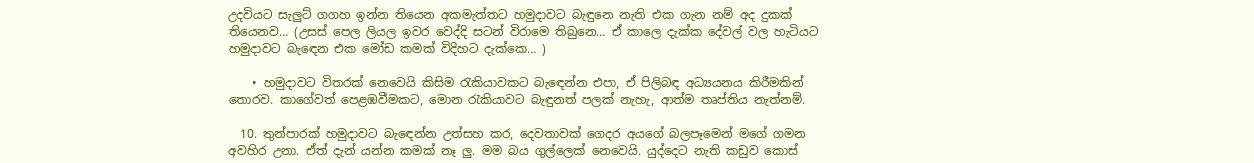උදවියට සැලුට් ගගහ ඉන්න තියෙන අකමැත්තට හමුදාවට බැඳුනෙ නැති එක ගැන නම් අද දුකක් තියෙනව… (උසස් පෙල ලියල ඉවර වෙද්දි සටන් විරාමෙ තිබුනෙ… ඒ කාලෙ දැක්ක දේවල් වල හැටියට හමුදාවට බැඳෙන එක මෝඩ කමක් විදිහට දැක්කෙ… )

    • හමුදාවට විතරක් නෙවෙයි කිසිම රැකියාවකට බැඳෙන්න එපා, ඒ පිලිබඳ අධ්‍යයනය කිරීමකින් තොරව. කාගේවත් පෙළඹවීමකට, මොන රැකියාවට බැඳුනත් පලක් නැහැ, ආත්ම තෘප්තිය නැත්නම්.

  10. තුන්පාරක් හමුදාවට බැඳෙන්න උත්සහ කර, දෙවතාවක් ගෙදර අයගේ බලපෑමෙන් මගේ ගමන අවහිර උනා. ඒත් දැන් යන්න කමක් නෑ ලු. මම බය ගුල්ලෙක් නෙවෙයි. යුද්දෙට නැති කඩුව කොස්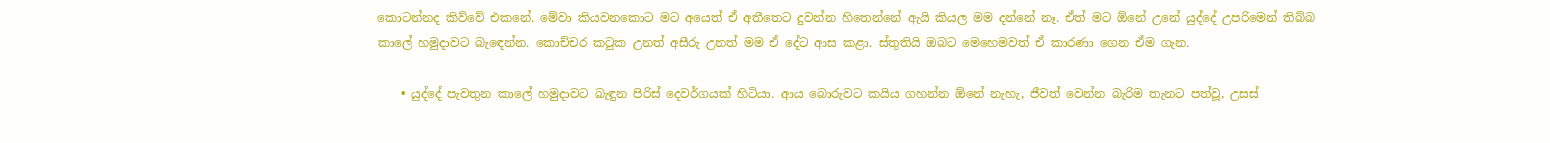කොටන්නද කිව්වේ එකනේ. මේවා කියවනකොට මට අයෙත් ඒ අතීතෙට දුවන්න හිතෙන්නේ ඇයි කියල මම දන්නේ නෑ. ඒත් මට ඕනේ උනේ යුද්දේ උපරිමෙන් තිබ්බ කාලේ හමුදාවට බැඳෙන්න. කොච්චර කටුක උනත් අසීරු උනත් මම ඒ දේට ආස කළා. ස්තුතියි ඔබට මෙහෙමවත් ඒ කාරණා ගෙන ඒම ගැන.

    • යුද්දේ පැවතුන කාලේ හමුදාවට බැඳුන පිරිස් දෙවර්ගයක් හිටියා. ආය බොරුවට කයිය ගහන්න ඕනේ නැහැ, ජීවත් වෙන්න බැරිම තැනට පත්වූ, උසස්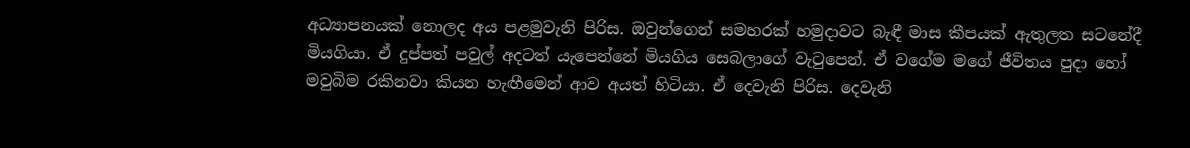අධ්‍යාපනයක් නොලද අය පළමුවැනි පිරිස. ඔවුන්ගෙන් සමහරක් හමුදාවට බැඳී මාස කීපයක් ඇතුලත සටනේදී මියගියා. ඒ දුප්පත් පවුල් අදටත් යැපෙන්නේ මියගිය සෙබලාගේ වැටුපෙන්. ඒ වගේම මගේ ජීවිතය පුදා හෝ මවුබිම රකිනවා කියන හැඟීමෙන් ආව අයත් හිටියා. ඒ දෙවැනි පිරිස. දෙවැනි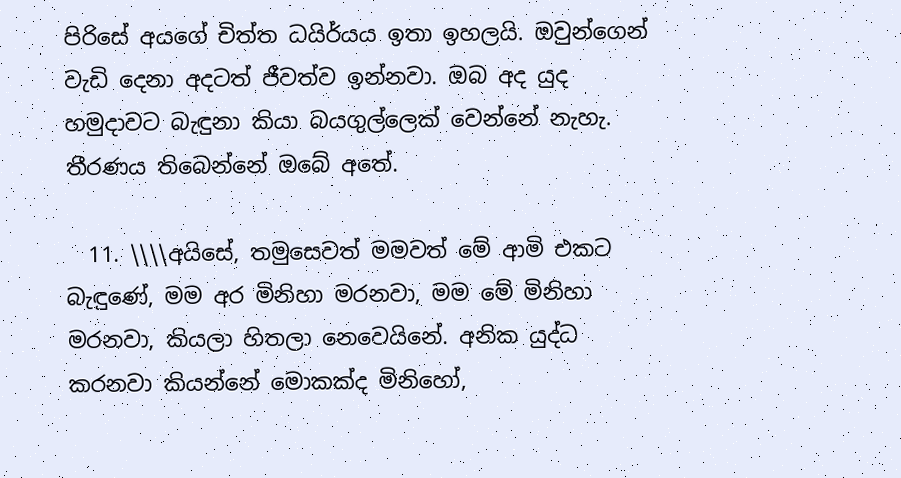පිරිසේ අයගේ චිත්ත ධයිර්යය ඉතා ඉහලයි. ඔවුන්ගෙන් වැඩි දෙනා අදටත් ජීවත්ව ඉන්නවා. ඔබ අද යුද හමුදාවට බැඳුනා කියා බයගුල්ලෙක් වෙන්නේ නැහැ. තීරණය තිබෙන්නේ ඔබේ අතේ.

  11. \\\\අයිසේ, තමුසෙවත් මමවත් මේ ආමි එකට බැඳුණේ, මම අර මිනිහා මරනවා, මම මේ මිනිහා මරනවා, කියලා හිතලා නෙවෙයිනේ. අනික යුද්ධ කරනවා කියන්නේ මොකක්ද මිනිහෝ,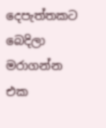දෙපැත්තකට බෙදිලා මරාගන්න එක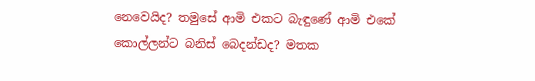නෙවෙයිද? තමුසේ ආමි එකට බැඳුණේ ආමි එකේ කොල්ලන්ට බනිස් බෙදන්ඩද? මතක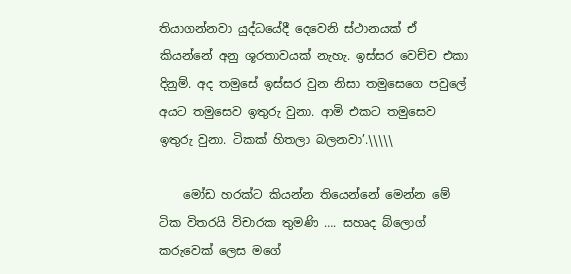තියාගන්නවා යුද්ධයේදී දෙවෙනි ස්ථානයක් ඒ කියන්නේ අනු ශූරතාවයක් නැහැ. ඉස්සර වෙච්ච එකා දිනුම්. අද තමුසේ ඉස්සර වුන නිසා තමුසෙගෙ පවුලේ අයට තමුසෙව ඉතුරු වුනා. ආමි එකට තමුසෙව ඉතුරු වුනා. ටිකක් හිතලා බලනවා’.\\\\\

    මෝඩ හරක්ට කියන්න තියෙන්නේ මෙන්න මේ ටික විතරයි විචාරක තුමණි …. සහෘද බ්ලොග් කරුවෙක් ලෙස මගේ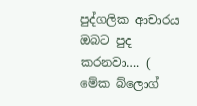පුද්ගලික ආචාරය ඔබට පුද කරනවා…. ( මේක බ්ලොග්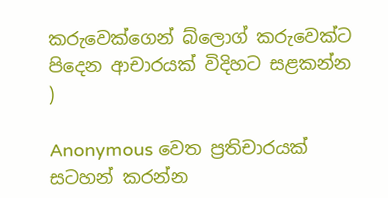කරුවෙක්ගෙන් බ්ලොග් කරුවෙක්ට පිදෙන ආචාරයක් විදිහට සළකන්න )

Anonymous වෙත ප්‍රතිචාරයක් සටහන් කරන්න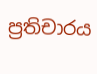ප්‍රතිචාරය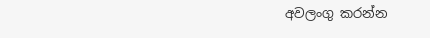අවලංගු කරන්න